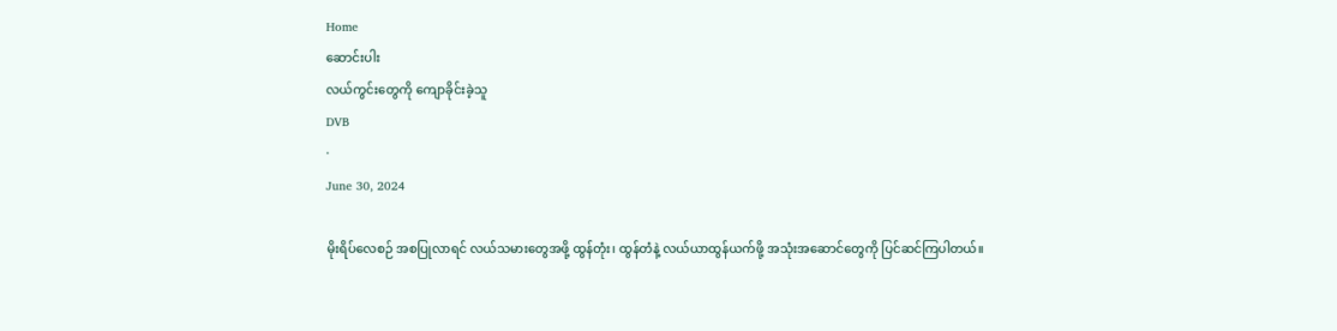Home
ဆောင်းပါး
လယ်ကွင်းတွေကို ကျောခိုင်းခဲ့သူ
DVB
·
June 30, 2024

မိုးရိပ်လေစဉ် အစပြုလာရင် လယ်သမားတွေအဖို့ ထွန်တုံး၊ ထွန်တံနဲ့ လယ်ယာထွန်ယက်ဖို့ အသုံးအဆောင်တွေကို ပြင်ဆင်ကြပါတယ်။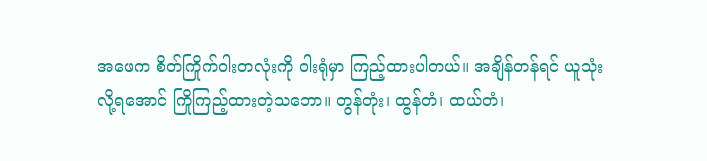အဖေက စိတ်ကြိုက်ဝါးတလုံးကို ဝါးရုံမှာ ကြည့်ထားပါတယ်။ အချိန်တန်ရင် ယူသုံးလို့ရအောင် ကြိုကြည့်ထားတဲ့သဘော။ တွန်တုံး၊ ထွန်တံ၊ ထယ်တံ၊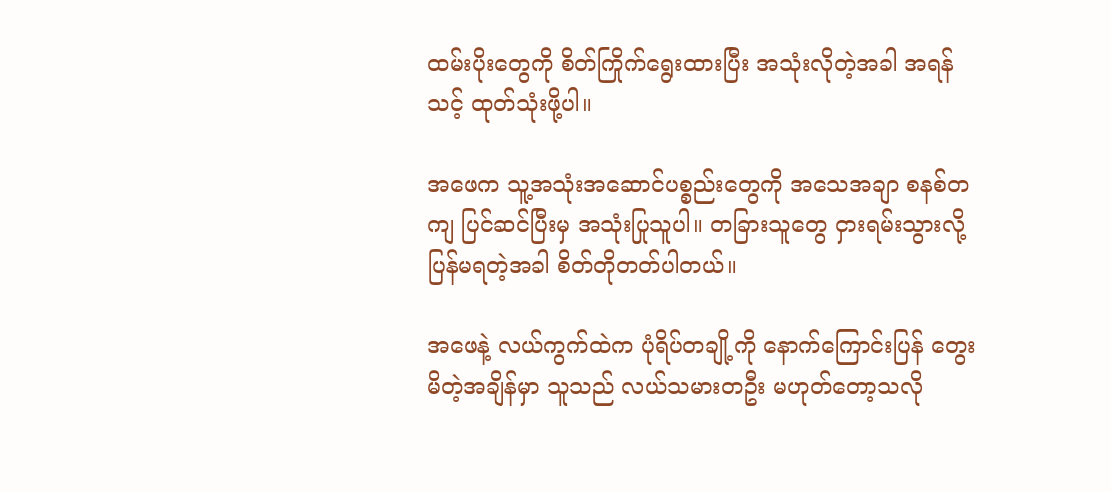ထမ်းပိုးတွေကို စိတ်ကြိုက်ရွေးထားပြီး အသုံးလိုတဲ့အခါ အရန်သင့် ထုတ်သုံးဖို့ပါ။

အဖေက သူ့အသုံးအဆောင်ပစ္စည်းတွေကို အသေအချာ စနစ်တကျ ပြင်ဆင်ပြီးမှ အသုံးပြုသူပါ။ တခြားသူတွေ ငှားရမ်းသွားလို့ ပြန်မရတဲ့အခါ စိတ်တိုတတ်ပါတယ်။

အဖေနဲ့ လယ်ကွက်ထဲက ပုံရိပ်တချို့ကို နောက်ကြောင်းပြန် တွေးမိတဲ့အချိန်မှာ သူသည် လယ်သမားတဦး မဟုတ်တော့သလို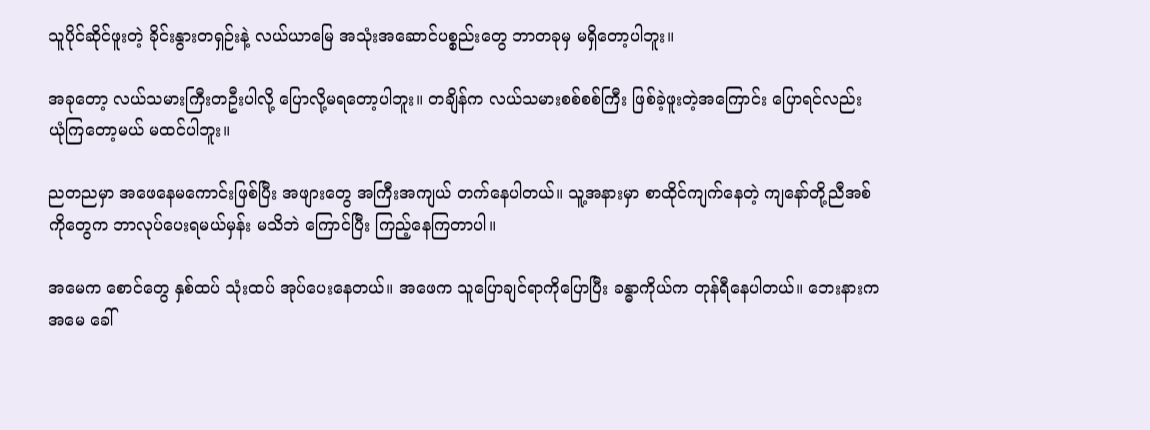သူပိုင်ဆိုင်ဖူးတဲ့ ခိုင်းနွားတရှဉ်းနဲ့ လယ်ယာမြေ အသုံးအဆောင်ပစ္စည်းတွေ ဘာတခုမှ မရှိတော့ပါဘူး။

အခုတော့ လယ်သမားကြီးတဦးပါလို့ ပြောလို့မရတော့ပါဘူး။ တချိန်က လယ်သမားစစ်စစ်ကြီး ဖြစ်ခဲ့ဖူးတဲ့အကြောင်း ပြောရင်လည်း ယုံကြတော့မယ် မထင်ပါဘူး။

ညတညမှာ အဖေနေမကောင်းဖြစ်ပြီး အဖျားတွေ အကြီးအကျယ် တက်နေပါတယ်။ သူ့အနားမှာ စာထိုင်ကျက်နေတဲ့ ကျနော်တို့ညီအစ်ကိုတွေက ဘာလုပ်ပေးရမယ်မှန်း မသိဘဲ ကြောင်ပြီး ကြည့်နေကြတာပါ။

အမေက စောင်တွေ နှစ်ထပ် သုံးထပ် အုပ်ပေးနေတယ်။ အဖေက သူပြောချင်ရာကိုပြောပြီး ခန္ဓာကိုယ်က တုန်ရီနေပါတယ်။ ဘေးနားက အမေ ခေါ်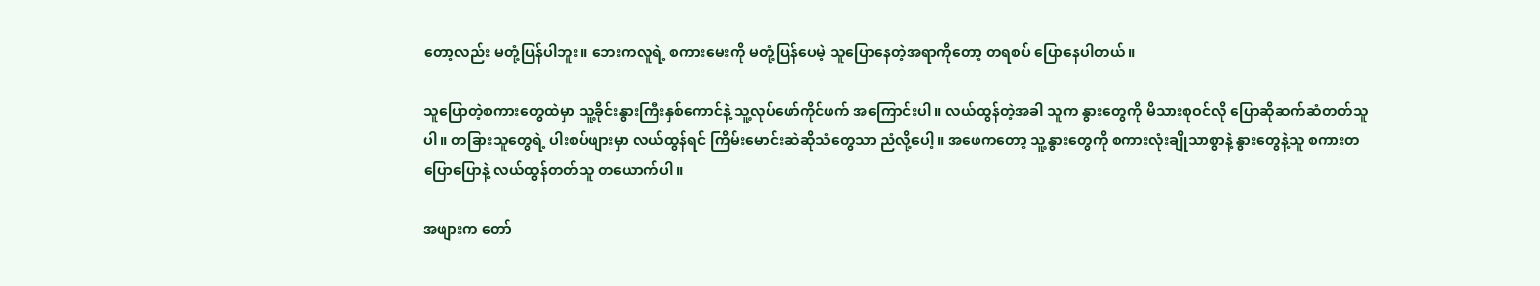တော့လည်း မတုံ့ပြန်ပါဘူး။ ဘေးကလူရဲ့ စကားမေးကို မတုံ့ပြန်ပေမဲ့ သူပြော‌နေတဲ့အရာကိုတော့ တရစပ် ပြောနေပါတယ်။

သူပြောတဲ့စကားတွေထဲမှာ သူ့ခိုင်းနွားကြီးနှစ်ကောင်နဲ့ သူ့လုပ်ဖော်ကိုင်ဖက် အကြောင်းပါ။ လယ်ထွန်တဲ့အခါ သူက နွားတွေကို မိသားစုဝင်လို ပြောဆိုဆက်ဆံတတ်သူပါ။ တခြားသူတွေရဲ့ ပါးစပ်ဖျားမှာ လယ်ထွန်ရင် ကြိမ်းမောင်းဆဲဆိုသံတွေသာ ညံလို့ပေါ့။ အဖေကတော့ သူ့နွားတွေကို စကားလုံးချိုသာစွာနဲ့ နွားတွေနဲ့သူ စကားတပြောပြောနဲ့ လယ်ထွန်တတ်သူ တယောက်ပါ။

အဖျားက တော်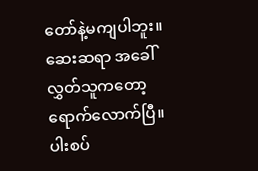တော်နဲ့မကျပါဘူး။ ဆေးဆရာ အခေါ်လွှတ်သူကတော့ ရောက်လောက်ပြီ။ ပါးစပ်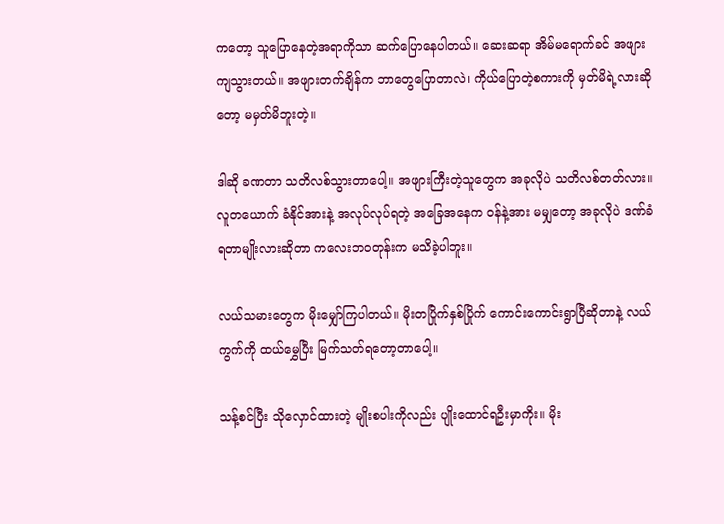ကတော့ သူပြောနေတဲ့အရာကိုသာ ဆက်ပြောနေပါတယ်။ ဆေး‌ဆရာ အိမ်မရောက်ခင် အဖျားကျသွားတယ်။ အဖျားတက်ချိန်က ဘာတွေပြောတာလဲ၊ ကိုယ်ပြောတဲ့စကားကို မှတ်မိရဲ့လားဆိုတော့ မမှတ်မိဘူးတဲ့။

ဒါဆို ခဏတာ သတိလစ်သွားတာပေါ့။ အဖျားကြီးတဲ့သူတွေက အခုလိုပဲ သတိလစ်တတ်လား။ လူတယောက် ခံနိုင်အားနဲ့ အလုပ်လုပ်ရတဲ့ အခြေအနေက ဝန်နဲ့အား မမျှတော့ အခုလိုပဲ ဒဏ်ခံရတာမျိုးလားဆိုတာ ကလေးဘဝတုန်းက မသိခဲ့ပါဘူး။

လယ်သမားတွေက မိုးမျှော်ကြပါတယ်။ မိုးတပြိုက်နှစ်ပြိုက် ကောင်းကောင်းရွာပြီဆိုတာနဲ့ လယ်ကွက်ကို ထယ်မွှေပြီး မြက်သတ်ရတော့တာပေါ့။

သန့်စင်ပြီး သိုလှောင်ထားတဲ့ မျိုးစပါးကိုလည်း ပျိုးထောင်ရဦးမှာကိုး။ မိုး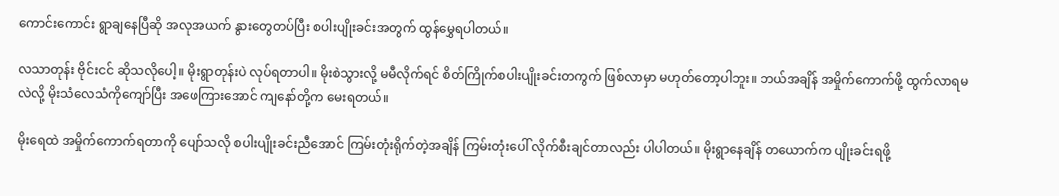ကောင်းကောင်း ရွာချနေပြီဆို အလုအယက် နွားတွေတပ်ပြီး စပါးပျိုးခင်းအတွက် ထွန်မွှေရပါတယ်။

လသာတုန်း ဗိုင်းငင် ဆိုသလိုပေါ့။ မိုးရွာတုန်းပဲ လုပ်ရတာပါ။ မိုးစဲသွားလို့ မမီလိုက်ရင် စိတ်ကြိုက်စပါးပျိုးခင်းတကွက် ဖြစ်လာမှာ မဟုတ်တော့ပါဘူး။ ဘယ်အချိန် အမှိုက်ကောက်ဖို့ ထွက်လာရမလဲလို့ မိုးသံလေသံကိုကျော်ပြီး အဖေကြားအောင် ကျနော်တို့က မေးရတယ်။

မိုးရေထဲ အမှိုက်ကောက်ရတာကို ပျော်သလို စပါးပျိုးခင်းညီအောင် ကြမ်းတုံးရိုက်တဲ့အချိန် ကြမ်းတုံးပေါ် လိုက်စီးချင်တာလည်း ပါပါတယ်။ မိုးရွာနေချိန် တယောက်က ပျိုးခင်းရဖို့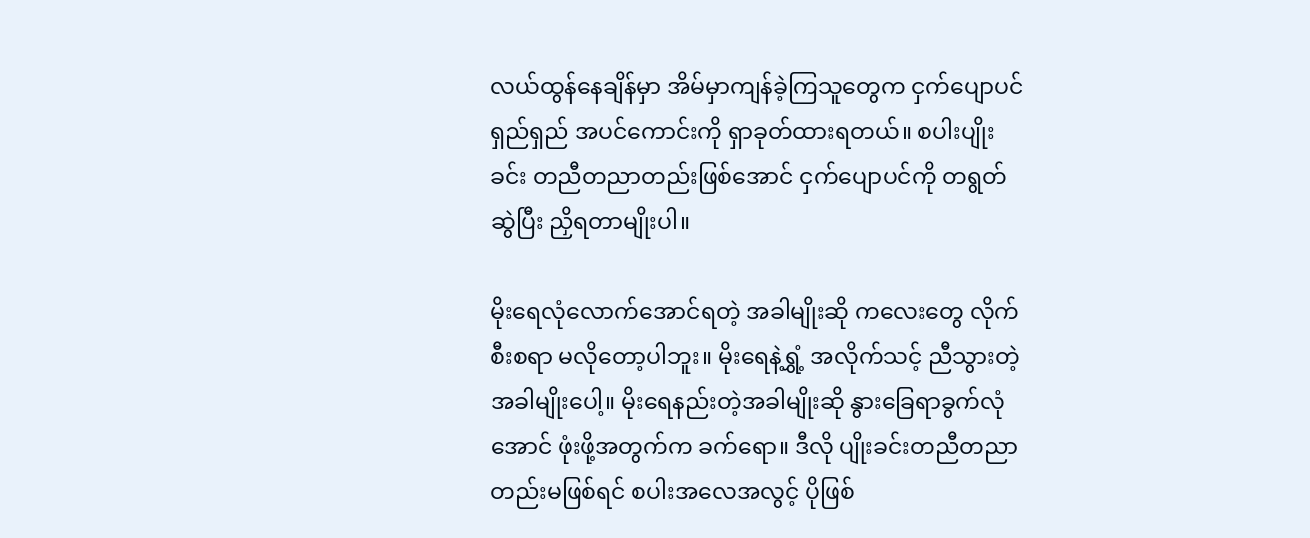လယ်ထွန်နေချိန်မှာ အိမ်မှာကျန်ခဲ့ကြသူတွေက ငှက်ပျောပင်ရှည်ရှည် အပင်ကောင်းကို ရှာခုတ်ထားရတယ်။ စပါးပျိုးခင်း တညီတညာတည်းဖြစ်အောင် ငှက်ပျောပင်ကို တရွတ်ဆွဲပြီး ညှိရတာမျိုးပါ။

မိုးရေလုံလောက်အောင်ရတဲ့ အခါမျိုးဆို ကလေးတွေ လိုက်စီးစရာ မလိုတော့ပါဘူး။ မိုးရေနဲ့ရွှံ့ အလိုက်သင့် ညီသွားတဲ့ အခါမျိုးပေါ့။ မိုးရေနည်းတဲ့အခါမျိုးဆို နွားခြေရာခွက်လုံအောင် ဖုံးဖို့အတွက်က ခက်ရော။ ဒီလို ပျိုးခင်းတညီတညာတည်းမဖြစ်ရင် စပါးအလေအလွင့် ပိုဖြစ်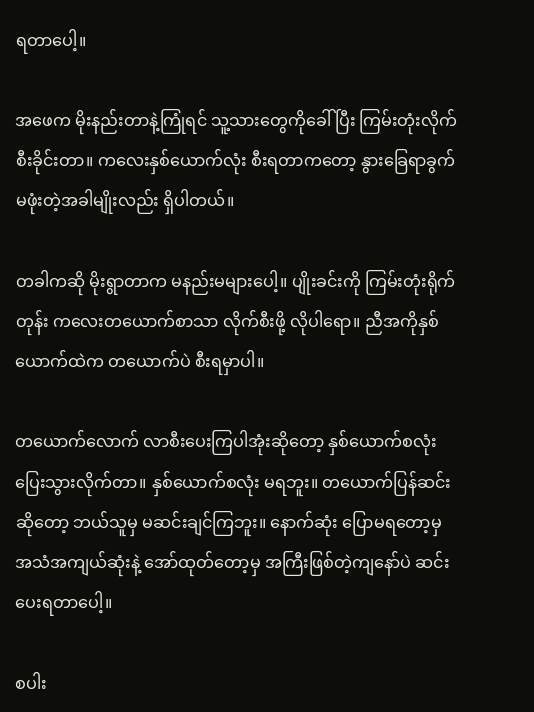ရတာပေါ့။

အဖေက မိုးနည်းတာနဲ့ကြုံရင် သူ့သားတွေကိုခေါ်ပြီး ကြမ်းတုံးလိုက်စီးခိုင်းတာ။ ကလေးနှစ်ယောက်လုံး စီးရတာကတော့ နွားခြေရာခွက် မဖုံးတဲ့အခါမျိုးလည်း ရှိပါတယ်။

တခါကဆို မိုးရွာတာက မနည်းမများပေါ့။ ပျိုးခင်းကို ကြမ်းတုံးရိုက်တုန်း ကလေးတယောက်စာသာ လိုက်စီးဖို့ လိုပါရော။ ညီအကိုနှစ်ယောက်ထဲက တယောက်ပဲ စီးရမှာပါ။

တယောက်လောက် လာစီးပေးကြပါအုံးဆိုတော့ နှစ်ယောက်စလုံး ပြေးသွားလိုက်တာ။ နှစ်ယောက်စလုံး မရဘူး။ တယောက်ပြန်ဆင်းဆိုတော့ ဘယ်သူမှ မဆင်းချင်ကြဘူး။ နောက်ဆုံး ပြောမရတော့မှ အသံအကျယ်ဆုံးနဲ့ အော်ထုတ်တော့မှ အကြီးဖြစ်တဲ့ကျနော်ပဲ ဆင်းပေးရတာပေါ့။

စပါး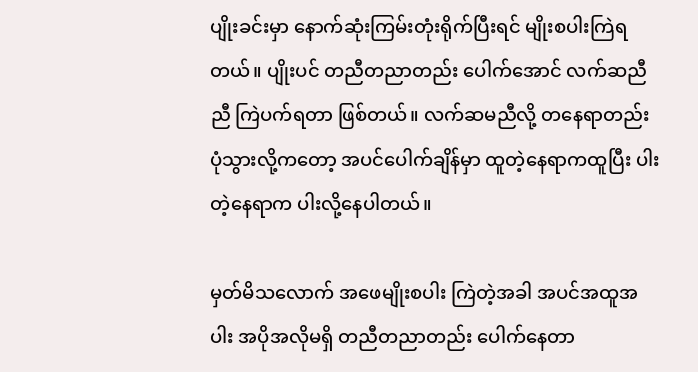ပျိုးခင်းမှာ နောက်ဆုံးကြမ်းတုံးရိုက်ပြီးရင် မျိုးစပါးကြဲရတယ်။ ပျိုးပင် တညီတညာတည်း ပေါက်အောင် လက်ဆညီညီ ကြဲပက်ရတာ ဖြစ်တယ်။ လက်ဆမညီလို့ တနေရာတည်း ပုံသွားလို့ကတော့ အပင်ပေါက်ချိန်မှာ ထူတဲ့နေရာကထူပြီး ပါးတဲ့နေရာက ပါးလို့နေပါတယ်။

မှတ်မိသလောက် အဖေမျိုးစပါး ကြဲတဲ့အခါ အပင်အထူအပါး အပိုအလိုမရှိ တညီတညာတည်း ပေါက်နေတာ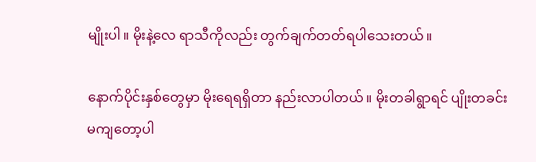မျိုးပါ။ မိုးနဲ့လေ ရာသီကိုလည်း တွက်ချက်တတ်ရပါသေးတယ်။

နောက်ပိုင်းနှစ်တွေမှာ မိုးရေရရှိတာ နည်းလာပါတယ်။ မိုးတခါရွာရင် ပျိုးတခင်း မကျတော့ပါ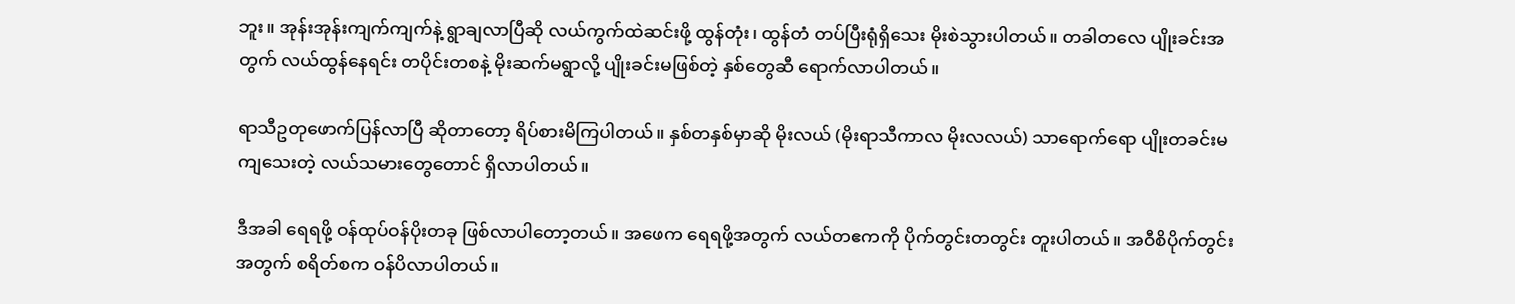ဘူး။ အုန်းအုန်းကျက်ကျက်နဲ့ ရွာချလာပြီဆို လယ်ကွက်ထဲဆင်းဖို့ ထွန်တုံး၊ ထွန်တံ တပ်ပြီးရုံရှိသေး မိုးစဲသွားပါတယ်။ တခါတလေ ပျိုးခင်းအတွက် လယ်ထွန်နေရင်း တပိုင်းတစနဲ့ မိုးဆက်မရွာလို့ ပျိုးခင်းမဖြစ်တဲ့ နှစ်တွေဆီ ရောက်လာပါတယ်။

ရာသီဥတုဖောက်ပြန်လာပြီ ဆိုတာတော့ ရိပ်စားမိကြပါတယ်။ နှစ်တနှစ်မှာဆို မိုးလယ် (မိုးရာသီကာလ မိုးလလယ်) သာရောက်ရော ပျိုးတခင်းမကျသေးတဲ့ လယ်သမားတွေတောင် ရှိလာပါတယ်။

ဒီအခါ ရေရဖို့ ဝန်ထုပ်ဝန်ပိုးတခု ဖြစ်လာပါတော့တယ်။ အဖေက ရေရဖို့အတွက် လယ်တဧကကို ပိုက်တွင်းတတွင်း တူးပါတယ်။ အဝီ‌စိပိုက်တွင်းအတွက် စရိတ်စက ဝန်ပိလာပါတယ်။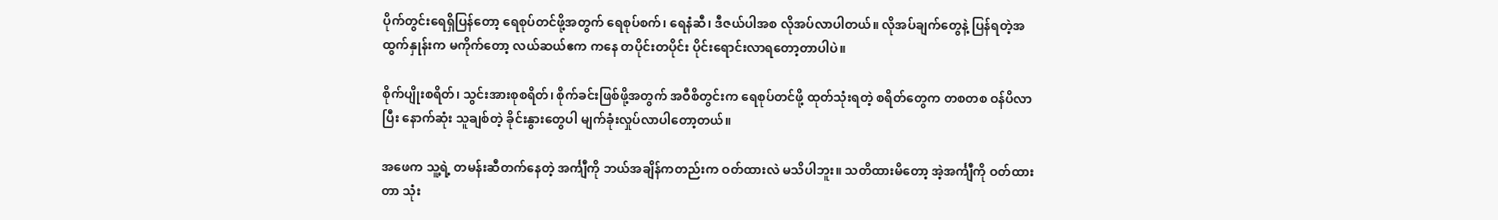ပိုက်တွင်းရေရှိပြန်တော့ ရေစုပ်တင်ဖို့အတွက် ရေစုပ်စက်၊ ရေနံဆီ၊ ဒီဇယ်ပါအစ လိုအပ်လာပါတယ်။ လိုအပ်ချက်တွေနဲ့ ပြန်ရတဲ့အထွက်နှုန်းက မကိုက်တော့ လယ်ဆယ်ဧက ကနေ တပိုင်းတပိုင်း ပိုင်းရောင်းလာရတော့တာပါပဲ။

စိုက်ပျိုးစရိတ်၊ သွင်းအားစုစရိတ်၊ စိုက်ခင်းဖြစ်ဖို့အတွက် အဝီစိတွင်းက ရေစုပ်တင်ဖို့ ထုတ်သုံးရတဲ့ စရိတ်တွေက တစတစ ဝန်ပိလာပြီး နောက်ဆုံး သူချစ်တဲ့ ခိုင်းနွားတွေပါ မျက်ခုံးလှုပ်လာပါတော့တယ်။

အဖေက သူ့ရဲ့ တမန်းဆီတက်နေတဲ့ အင်္ကျီကို ဘယ်အချိန်ကတည်းက ဝတ်ထားလဲ မသိပါဘူး။ သတိထားမိတော့ အဲ့အင်္ကျီကို ဝတ်ထားတာ သုံး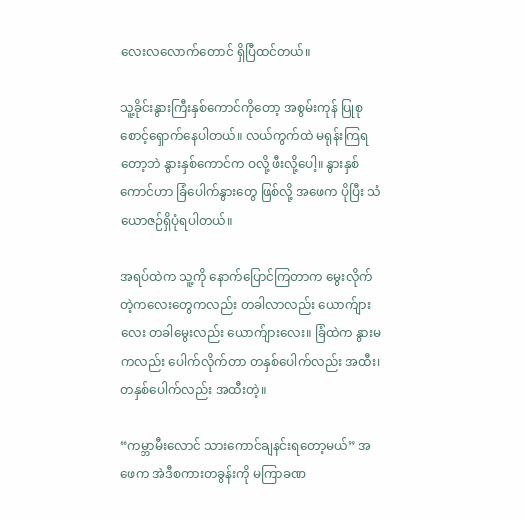လေးလလောက်တောင် ရှိပြီထင်တယ်။

သူ့ခိုင်းနွားကြီးနှစ်ကောင်ကိုတော့ အစွမ်းကုန် ပြုစုစောင့်ရှောက်နေပါတယ်။ လယ်ကွက်ထဲ မရုန်းကြရတော့ဘဲ နွားနှစ်ကောင်က ဝလို့ ဖီးလို့ပေါ့။ နွားနှစ်ကောင်ဟာ ခြံပေါက်နွားတွေ ဖြစ်လို့ အဖေက ပိုပြီး သံယောဇဉ်ရှိပုံရပါတယ်။

အရပ်ထဲက သူ့ကို နောက်ပြောင်ကြတာက မွေးလိုက်တဲ့ကလေးတွေကလည်း တခါလာလည်း ယောက်ျားလေး တခါမွေးလည်း ယောက်ျားလေး။ ခြံထဲက နွားမကလည်း ပေါက်လိုက်တာ တနှစ်ပေါက်လည်း အထီး၊ တနှစ်ပေါက်လည်း အထီးတဲ့။

“ကမ္ဘာမီးလောင် သားကောင်ချနင်းရတော့မယ်” အဖေက အဲဒီစကားတခွန်းကို မကြာခဏ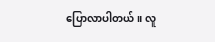ပြောလာပါတယ်။ လူ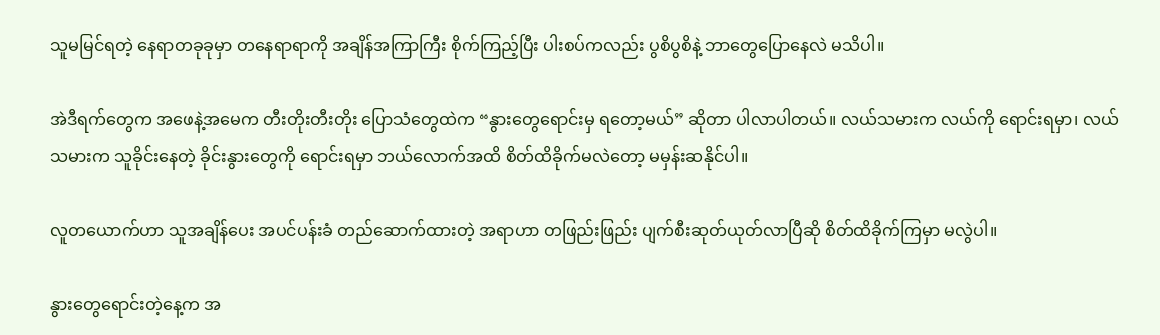သူမမြင်ရတဲ့ နေရာတခုခုမှာ တနေရာရာကို အချိန်အကြာကြီး စိုက်ကြည့်ပြီး ပါးစပ်ကလည်း ပွစိပွစိနဲ့ ဘာတွေပြောနေလဲ မသိပါ။

အဲဒီရက်တွေက အဖေနဲ့အမေက တီးတိုးတီးတိုး ပြောသံတွေထဲက “နွားတွေရောင်းမှ ရတော့မယ်” ဆိုတာ ပါလာပါတယ်။ လယ်သမားက လယ်ကို ရောင်းရမှာ၊ လယ်သမားက သူခိုင်းနေတဲ့ ခိုင်းနွားတွေကို ရောင်းရမှာ ဘယ်လောက်အထိ စိတ်ထိခိုက်မလဲတော့ မမှန်းဆနိုင်ပါ။

လူတယောက်ဟာ သူအချိန်ပေး အပင်ပန်းခံ တည်ဆောက်ထားတဲ့ အရာဟာ တဖြည်းဖြည်း ပျက်စီးဆုတ်ယုတ်လာပြီဆို စိတ်ထိခိုက်ကြမှာ မလွဲပါ။

နွားတွေရောင်းတဲ့နေ့က အ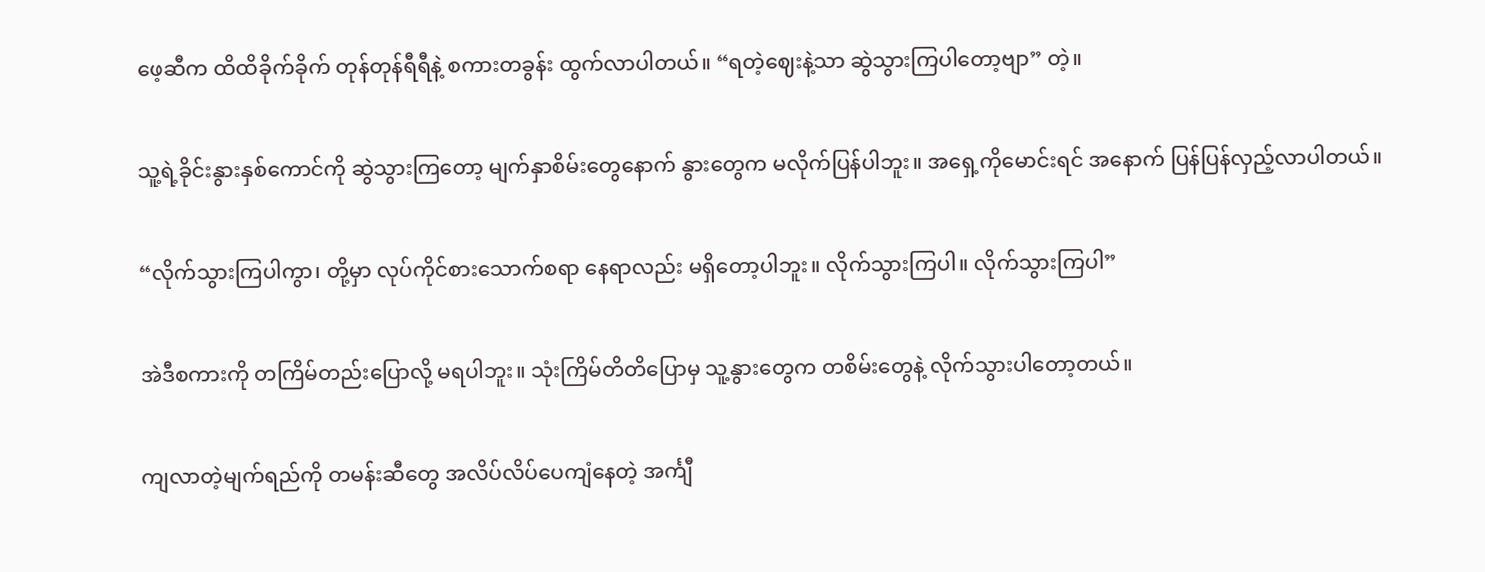ဖေ့ဆီက ထိထိခိုက်ခိုက် တုန်တုန်ရီရီနဲ့ စကားတခွန်း ထွက်လာပါတယ်။ “ရတဲ့ဈေးနဲ့သာ ဆွဲသွားကြပါတော့ဗျာ” တဲ့။

သူ့ရဲ့ခိုင်းနွားနှစ်ကောင်ကို ဆွဲသွားကြတော့ မျက်နှာစိမ်းတွေနောက် နွားတွေက မလိုက်ပြန်ပါဘူး။ အရှေ့ကိုမောင်းရင် အနောက် ပြန်ပြန်လှည့်လာပါတယ်။

“လိုက်သွားကြပါကွာ၊ တို့မှာ လုပ်ကိုင်စားသောက်စရာ နေရာလည်း မရှိတော့ပါဘူး။ လိုက်သွားကြပါ။ လိုက်သွားကြပါ”

အဲဒီစကားကို တကြိမ်တည်းပြောလို့ မရပါဘူး။ သုံးကြိမ်တိတိပြောမှ သူ့နွားတွေက တစိမ်းတွေနဲ့ လိုက်သွားပါတော့တယ်။

ကျလာတဲ့မျက်ရည်ကို တမန်းဆီတွေ အလိပ်လိပ်ပေကျံနေတဲ့ အင်္ကျီ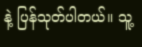နဲ့ ပြန်သုတ်ပါတယ်။ သူ့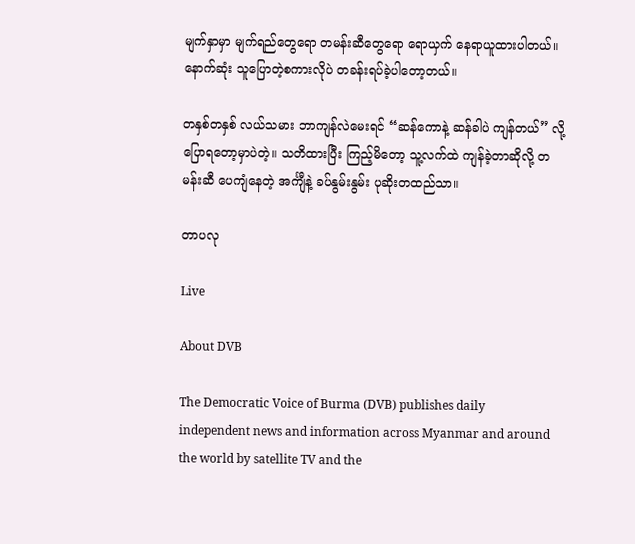မျက်နှာမှာ မျက်ရည်တွေရော တမန်းဆီတွေရော ရောယှက် နေရာယူထားပါတယ်။ နောက်ဆုံး သူပြောတဲ့စကားလိုပဲ တခန်းရပ်ခဲ့ပါတော့တယ်။

တနှစ်တနှစ် လယ်သမား ဘာကျန်လဲမေးရင် “ဆန်ကောနဲ့ ဆန်ခါပဲ ကျန်တယ်” လို့ ပြောရတော့မှာပဲတဲ့။ သတိထားပြီး ကြည့်မိတော့ သူ့လက်ထဲ ကျန်ခဲ့တာဆိုလို့ တမန်းဆီ ပေကျံနေတဲ့ အင်္ကျီနဲ့ ခပ်နွမ်းနွမ်း ပုဆိုးတထည်သာ။

တာပလု

Live

About DVB

The Democratic Voice of Burma (DVB) publishes daily independent news and information across Myanmar and around the world by satellite TV and the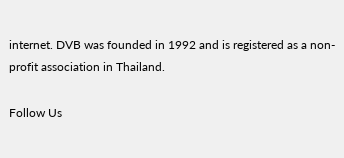internet. DVB was founded in 1992 and is registered as a non-profit association in Thailand.

Follow Us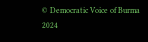© Democratic Voice of Burma 2024